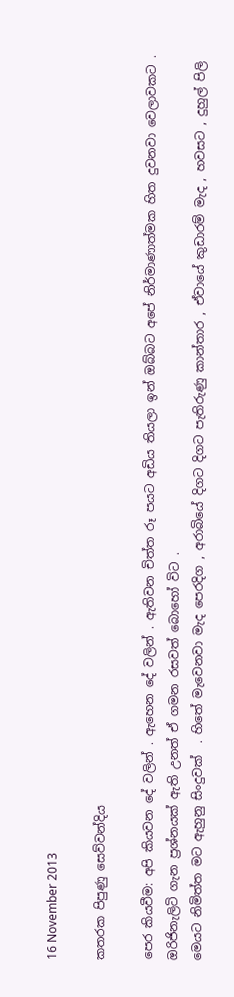16 November 2013

කතරක පිපුණු සෙව්වන්දිය

පෙර කියවීම: අපි කියවන දේ වලින් . ඇහෙන දේ වලින් . ඇතිවන චිත්ත රූ පයට අඩිය තියලා ඉන් ඔබ්බට අපේ නිර්මාණාත්මක හිත දුවනවා වෙලාවකට . ඔරිජිනැලිටි ගැන ප්‍රශ්නයක් ඇති උනත් ඒ ගමන රසවත් බොහෝ විට .
මෙයට නිමිත්ත මට ඇහුනු සිංදුවක්  . හිතේ මැවෙනවා මැද පෙරදිග , අරාබියේ දිගට දිගට පැතිරුණු කාන්තාර , ඒවායේ කුඩාරම් මැද , හවසට , දුහුල් පිලි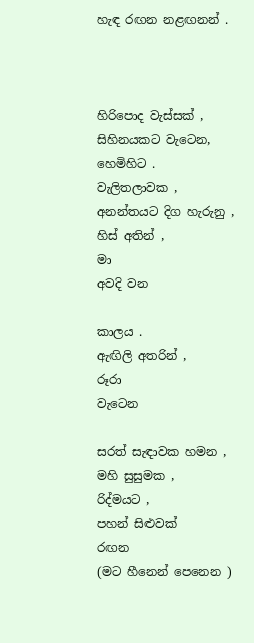හැඳ රඟන නළඟනන් .



හිරිපොද වැස්සක් ,
සිහිනයකට වැටෙන,
හෙමිහිට .
වැලිතලාවක ,
අනන්තයට දිග හැරුනු ,
හිස් අතින් ,
මා
අවදි වන

කාලය .
ඇඟිලි අතරින් ,
රූරා
වැටෙන

සරත් සැඳාවක හමන ,
මහි සුසුමක ,
රිද්මයට ,
පහන් සිළුවක්
රඟන
(මට හීනෙන් පෙනෙන )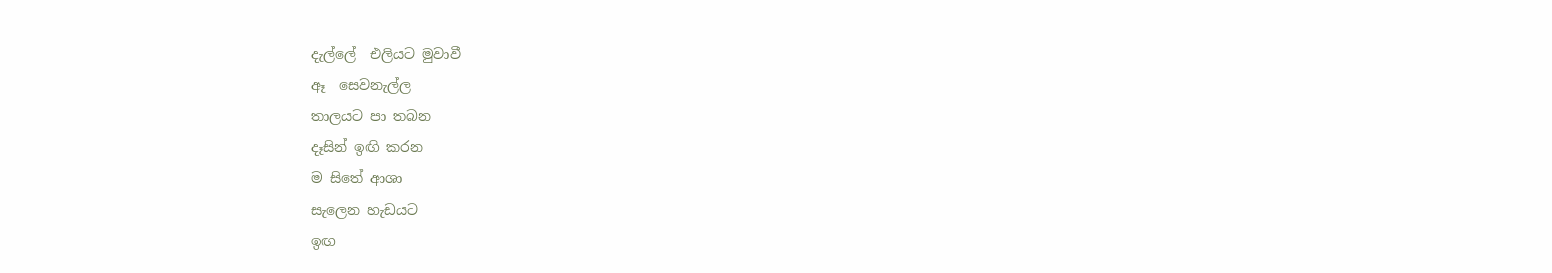දැල්ලේ  එලියට මුවාවී
ඈ  සෙවනැල්ල
තාලයට පා තබන
දෑසින් ඉඟි කරන
ම සිතේ ආශා
සැලෙන හැඩයට
ඉඟ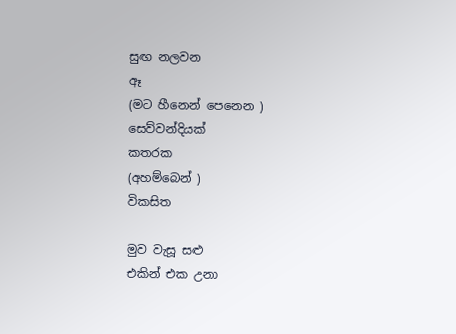සුඟ නලවන
ඈ
(මට හීනෙන් පෙනෙන )
සෙව්වන්දියක්
කතරක
(අහම්බෙන් )
විකසිත

මුව වැසූ සළු
එකින් එක උනා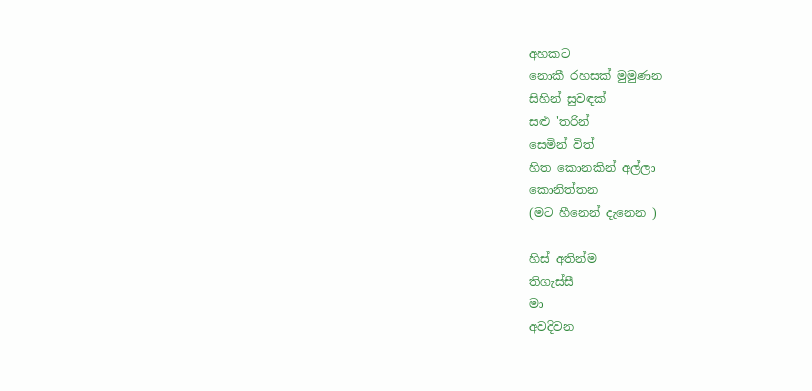අහකට
නොකී රහසක් මුමුණන
සිහින් සුවඳක්
සළු 'තරින්
සෙමින් විත්
හිත කොනකින් අල්ලා
කොනිත්තන
(මට හීනෙන් දැනෙන )

හිස් අතින්ම
තිගැස්සී
මා
අවදිවන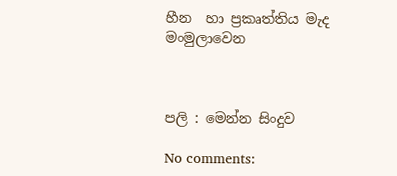හීන  හා ප්‍රකෘත්තිය මැද
මංමුලාවෙන



පලි : මෙන්න සිංදුව

No comments: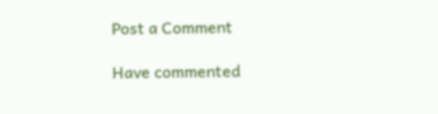Post a Comment

Have commented